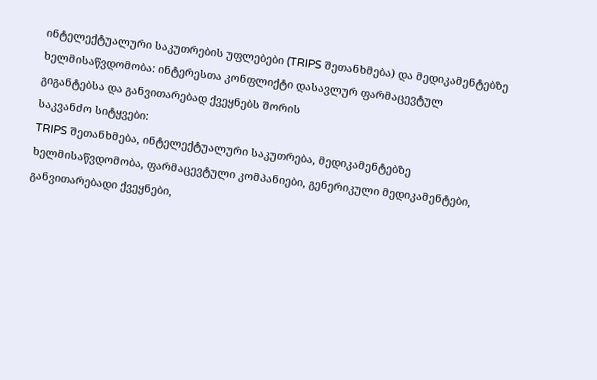ინტელექტუალური საკუთრების უფლებები (TRIPS შეთანხმება) და მედიკამენტებზე ხელმისაწვდომობა: ინტერესთა კონფლიქტი დასავლურ ფარმაცევტულ გიგანტებსა და განვითარებად ქვეყნებს შორის
საკვანძო სიტყვები:
TRIPS შეთანხმება, ინტელექტუალური საკუთრება, მედიკამენტებზე ხელმისაწვდომობა, ფარმაცევტული კომპანიები, გენერიკული მედიკამენტები, განვითარებადი ქვეყნები,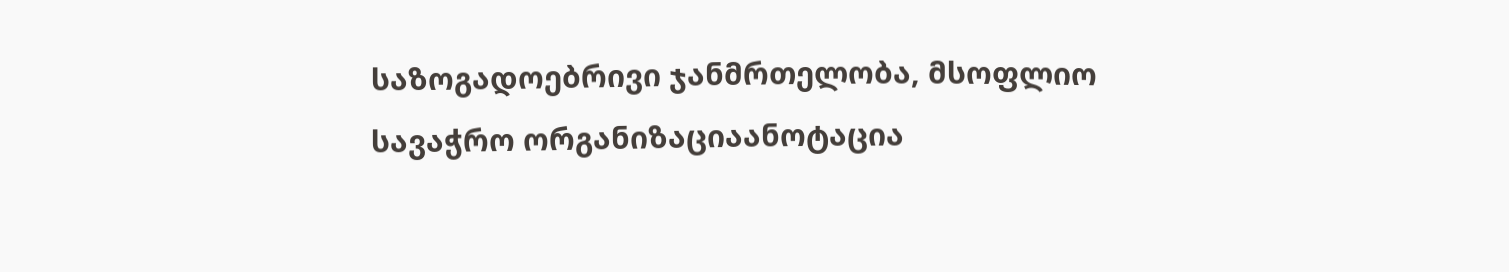საზოგადოებრივი ჯანმრთელობა, მსოფლიო სავაჭრო ორგანიზაციაანოტაცია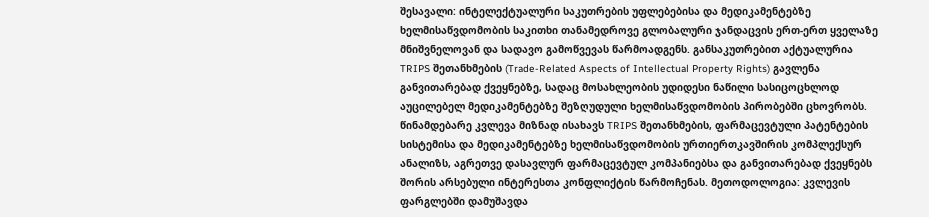შესავალი: ინტელექტუალური საკუთრების უფლებებისა და მედიკამენტებზე ხელმისაწვდომობის საკითხი თანამედროვე გლობალური ჯანდაცვის ერთ-ერთ ყველაზე მნიშვნელოვან და სადავო გამოწვევას წარმოადგენს. განსაკუთრებით აქტუალურია TRIPS შეთანხმების (Trade-Related Aspects of Intellectual Property Rights) გავლენა განვითარებად ქვეყნებზე, სადაც მოსახლეობის უდიდესი ნაწილი სასიცოცხლოდ აუცილებელ მედიკამენტებზე შეზღუდული ხელმისაწვდომობის პირობებში ცხოვრობს. წინამდებარე კვლევა მიზნად ისახავს TRIPS შეთანხმების, ფარმაცევტული პატენტების სისტემისა და მედიკამენტებზე ხელმისაწვდომობის ურთიერთკავშირის კომპლექსურ ანალიზს, აგრეთვე დასავლურ ფარმაცევტულ კომპანიებსა და განვითარებად ქვეყნებს შორის არსებული ინტერესთა კონფლიქტის წარმოჩენას. მეთოდოლოგია: კვლევის ფარგლებში დამუშავდა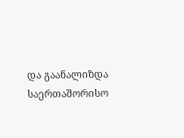და გაანალიზდა საერთაშორისო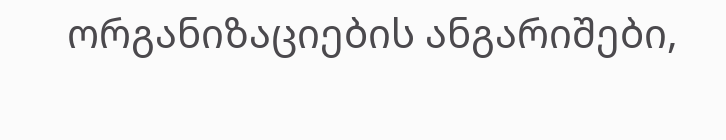ორგანიზაციების ანგარიშები,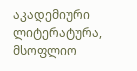აკადემიური ლიტერატურა, მსოფლიო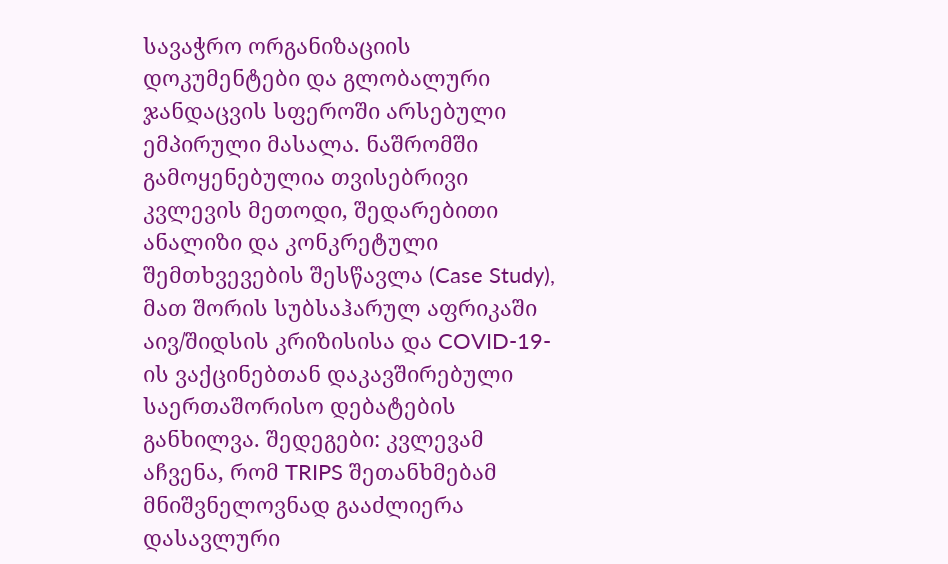სავაჭრო ორგანიზაციის დოკუმენტები და გლობალური ჯანდაცვის სფეროში არსებული ემპირული მასალა. ნაშრომში გამოყენებულია თვისებრივი კვლევის მეთოდი, შედარებითი ანალიზი და კონკრეტული შემთხვევების შესწავლა (Case Study), მათ შორის სუბსაჰარულ აფრიკაში აივ/შიდსის კრიზისისა და COVID-19-ის ვაქცინებთან დაკავშირებული საერთაშორისო დებატების განხილვა. შედეგები: კვლევამ აჩვენა, რომ TRIPS შეთანხმებამ მნიშვნელოვნად გააძლიერა დასავლური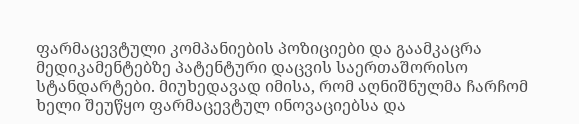ფარმაცევტული კომპანიების პოზიციები და გაამკაცრა მედიკამენტებზე პატენტური დაცვის საერთაშორისო სტანდარტები. მიუხედავად იმისა, რომ აღნიშნულმა ჩარჩომ ხელი შეუწყო ფარმაცევტულ ინოვაციებსა და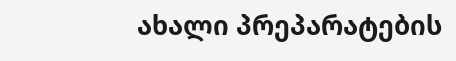ახალი პრეპარატების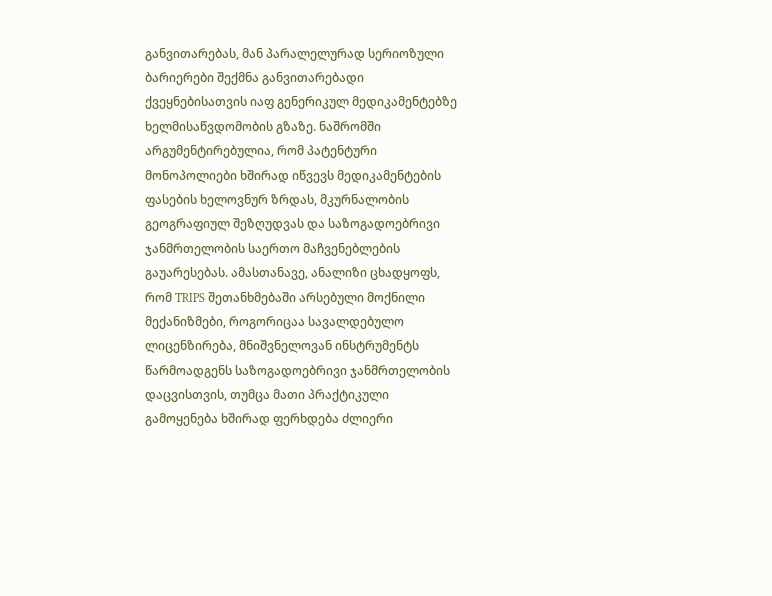განვითარებას, მან პარალელურად სერიოზული ბარიერები შექმნა განვითარებადი ქვეყნებისათვის იაფ გენერიკულ მედიკამენტებზე ხელმისაწვდომობის გზაზე. ნაშრომში არგუმენტირებულია, რომ პატენტური მონოპოლიები ხშირად იწვევს მედიკამენტების ფასების ხელოვნურ ზრდას, მკურნალობის გეოგრაფიულ შეზღუდვას და საზოგადოებრივი ჯანმრთელობის საერთო მაჩვენებლების გაუარესებას. ამასთანავე, ანალიზი ცხადყოფს, რომ TRIPS შეთანხმებაში არსებული მოქნილი მექანიზმები, როგორიცაა სავალდებულო ლიცენზირება, მნიშვნელოვან ინსტრუმენტს წარმოადგენს საზოგადოებრივი ჯანმრთელობის დაცვისთვის, თუმცა მათი პრაქტიკული გამოყენება ხშირად ფერხდება ძლიერი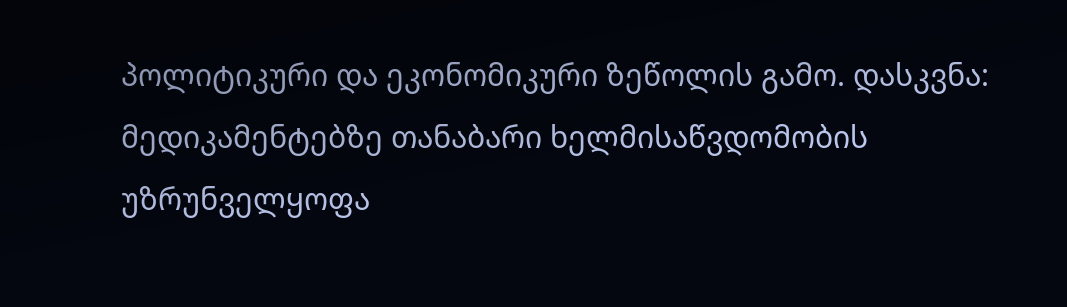პოლიტიკური და ეკონომიკური ზეწოლის გამო. დასკვნა: მედიკამენტებზე თანაბარი ხელმისაწვდომობის უზრუნველყოფა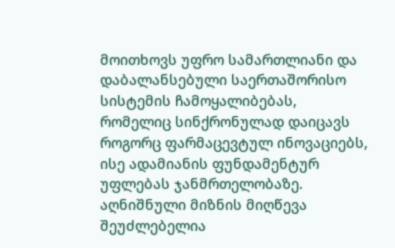მოითხოვს უფრო სამართლიანი და დაბალანსებული საერთაშორისო სისტემის ჩამოყალიბებას, რომელიც სინქრონულად დაიცავს როგორც ფარმაცევტულ ინოვაციებს, ისე ადამიანის ფუნდამენტურ უფლებას ჯანმრთელობაზე. აღნიშნული მიზნის მიღწევა შეუძლებელია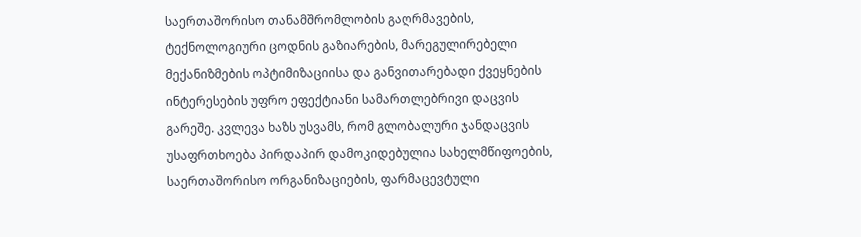საერთაშორისო თანამშრომლობის გაღრმავების, ტექნოლოგიური ცოდნის გაზიარების, მარეგულირებელი მექანიზმების ოპტიმიზაციისა და განვითარებადი ქვეყნების ინტერესების უფრო ეფექტიანი სამართლებრივი დაცვის გარეშე. კვლევა ხაზს უსვამს, რომ გლობალური ჯანდაცვის უსაფრთხოება პირდაპირ დამოკიდებულია სახელმწიფოების, საერთაშორისო ორგანიზაციების, ფარმაცევტული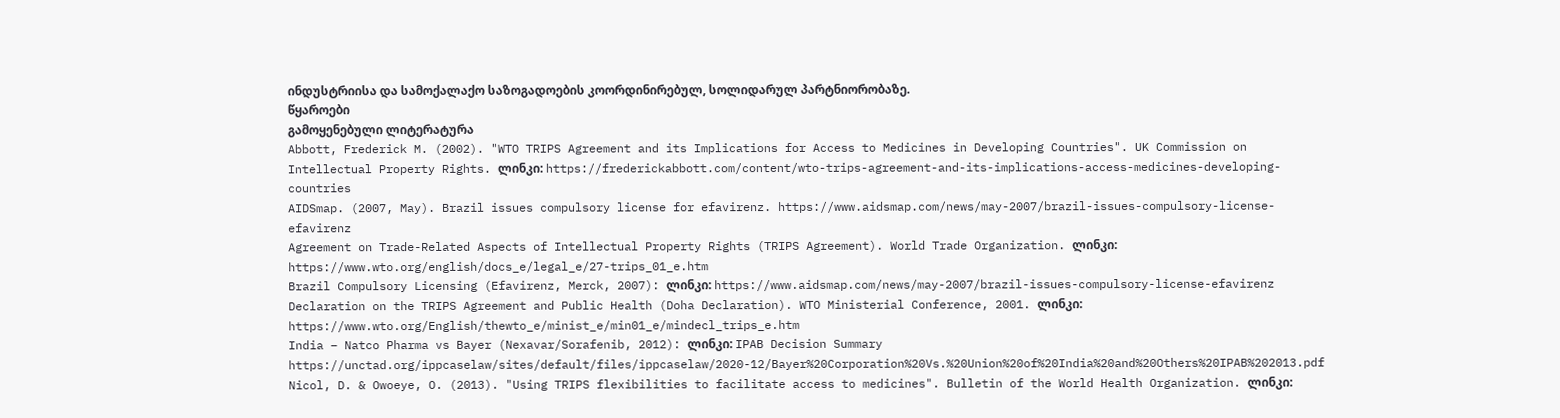ინდუსტრიისა და სამოქალაქო საზოგადოების კოორდინირებულ, სოლიდარულ პარტნიორობაზე.
წყაროები
გამოყენებული ლიტერატურა
Abbott, Frederick M. (2002). "WTO TRIPS Agreement and its Implications for Access to Medicines in Developing Countries". UK Commission on Intellectual Property Rights. ლინკი: https://frederickabbott.com/content/wto-trips-agreement-and-its-implications-access-medicines-developing-countries
AIDSmap. (2007, May). Brazil issues compulsory license for efavirenz. https://www.aidsmap.com/news/may-2007/brazil-issues-compulsory-license-efavirenz
Agreement on Trade-Related Aspects of Intellectual Property Rights (TRIPS Agreement). World Trade Organization. ლინკი: https://www.wto.org/english/docs_e/legal_e/27-trips_01_e.htm
Brazil Compulsory Licensing (Efavirenz, Merck, 2007): ლინკი: https://www.aidsmap.com/news/may-2007/brazil-issues-compulsory-license-efavirenz
Declaration on the TRIPS Agreement and Public Health (Doha Declaration). WTO Ministerial Conference, 2001. ლინკი: https://www.wto.org/English/thewto_e/minist_e/min01_e/mindecl_trips_e.htm
India – Natco Pharma vs Bayer (Nexavar/Sorafenib, 2012): ლინკი: IPAB Decision Summary https://unctad.org/ippcaselaw/sites/default/files/ippcaselaw/2020-12/Bayer%20Corporation%20Vs.%20Union%20of%20India%20and%20Others%20IPAB%202013.pdf
Nicol, D. & Owoeye, O. (2013). "Using TRIPS flexibilities to facilitate access to medicines". Bulletin of the World Health Organization. ლინკი: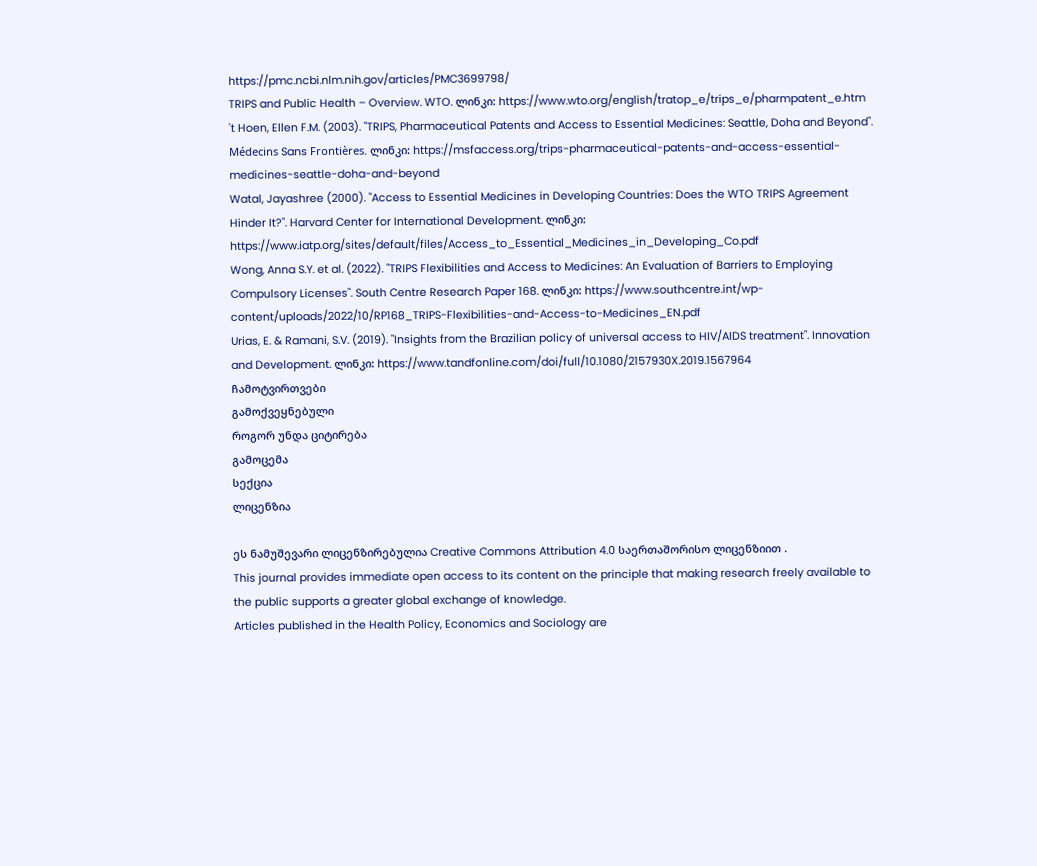https://pmc.ncbi.nlm.nih.gov/articles/PMC3699798/
TRIPS and Public Health – Overview. WTO. ლინკი: https://www.wto.org/english/tratop_e/trips_e/pharmpatent_e.htm
't Hoen, Ellen F.M. (2003). "TRIPS, Pharmaceutical Patents and Access to Essential Medicines: Seattle, Doha and Beyond". Médecins Sans Frontières. ლინკი: https://msfaccess.org/trips-pharmaceutical-patents-and-access-essential-medicines-seattle-doha-and-beyond
Watal, Jayashree (2000). "Access to Essential Medicines in Developing Countries: Does the WTO TRIPS Agreement Hinder It?". Harvard Center for International Development. ლინკი: https://www.iatp.org/sites/default/files/Access_to_Essential_Medicines_in_Developing_Co.pdf
Wong, Anna S.Y. et al. (2022). "TRIPS Flexibilities and Access to Medicines: An Evaluation of Barriers to Employing Compulsory Licenses". South Centre Research Paper 168. ლინკი: https://www.southcentre.int/wp-content/uploads/2022/10/RP168_TRIPS-Flexibilities-and-Access-to-Medicines_EN.pdf
Urias, E. & Ramani, S.V. (2019). "Insights from the Brazilian policy of universal access to HIV/AIDS treatment". Innovation and Development. ლინკი: https://www.tandfonline.com/doi/full/10.1080/2157930X.2019.1567964
ჩამოტვირთვები
გამოქვეყნებული
როგორ უნდა ციტირება
გამოცემა
სექცია
ლიცენზია

ეს ნამუშევარი ლიცენზირებულია Creative Commons Attribution 4.0 საერთაშორისო ლიცენზიით .
This journal provides immediate open access to its content on the principle that making research freely available to the public supports a greater global exchange of knowledge.
Articles published in the Health Policy, Economics and Sociology are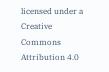licensed under a Creative Commons Attribution 4.0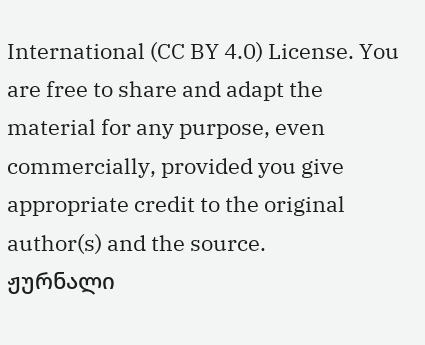International (CC BY 4.0) License. You are free to share and adapt the material for any purpose, even commercially, provided you give appropriate credit to the original author(s) and the source.
ჟურნალი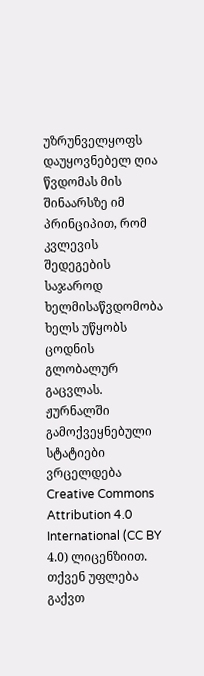უზრუნველყოფს დაუყოვნებელ ღია წვდომას მის შინაარსზე იმ პრინციპით, რომ კვლევის შედეგების საჯაროდ ხელმისაწვდომობა ხელს უწყობს ცოდნის გლობალურ გაცვლას.
ჟურნალში გამოქვეყნებული სტატიები ვრცელდება Creative Commons Attribution 4.0 International (CC BY 4.0) ლიცენზიით. თქვენ უფლება გაქვთ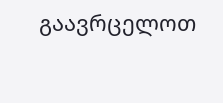გაავრცელოთ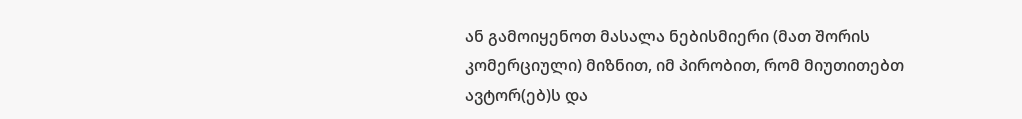ან გამოიყენოთ მასალა ნებისმიერი (მათ შორის კომერციული) მიზნით, იმ პირობით, რომ მიუთითებთ ავტორ(ებ)ს და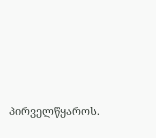პირველწყაროს.